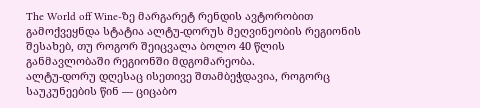The World off Wine-ზე მარგარეტ რენდის ავტორობით გამოქვეყნდა სტატია ალტუ-დორუს მეღვინეობის რეგიონის შესახებ, თუ როგორ შეიცვალა ბოლო 40 წლის განმავლობაში რეგიონში მდგომარეობა.
ალტუ-დორუ დღესაც ისეთივე შთამბეჭდავია, როგორც საუკუნეების წინ — ციცაბო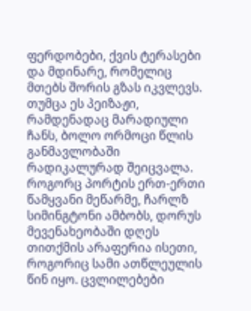ფერდობები, ქვის ტერასები და მდინარე, რომელიც მთებს შორის გზას იკვლევს. თუმცა ეს პეიზაჟი, რამდენადაც მარადიული ჩანს, ბოლო ორმოცი წლის განმავლობაში რადიკალურად შეიცვალა. როგორც პორტის ერთ-ერთი წამყვანი მეწარმე, ჩარლზ სიმინგტონი ამბობს, დორუს მევენახეობაში დღეს თითქმის არაფერია ისეთი, როგორიც სამი ათწლეულის წინ იყო. ცვლილებები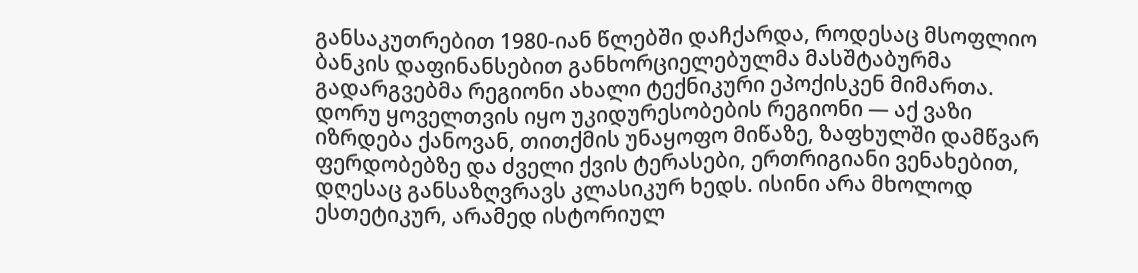განსაკუთრებით 1980-იან წლებში დაჩქარდა, როდესაც მსოფლიო ბანკის დაფინანსებით განხორციელებულმა მასშტაბურმა გადარგვებმა რეგიონი ახალი ტექნიკური ეპოქისკენ მიმართა.
დორუ ყოველთვის იყო უკიდურესობების რეგიონი — აქ ვაზი იზრდება ქანოვან, თითქმის უნაყოფო მიწაზე, ზაფხულში დამწვარ ფერდობებზე და ძველი ქვის ტერასები, ერთრიგიანი ვენახებით, დღესაც განსაზღვრავს კლასიკურ ხედს. ისინი არა მხოლოდ ესთეტიკურ, არამედ ისტორიულ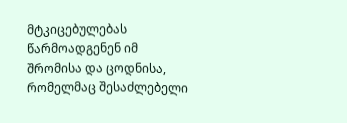მტკიცებულებას წარმოადგენენ იმ შრომისა და ცოდნისა, რომელმაც შესაძლებელი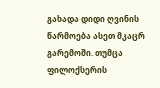გახადა დიდი ღვინის წარმოება ასეთ მკაცრ გარემოში. თუმცა ფილოქსერის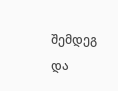შემდეგ და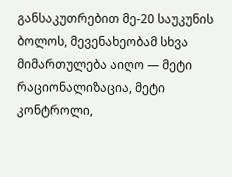განსაკუთრებით მე-20 საუკუნის ბოლოს, მევენახეობამ სხვა მიმართულება აიღო — მეტი რაციონალიზაცია, მეტი კონტროლი,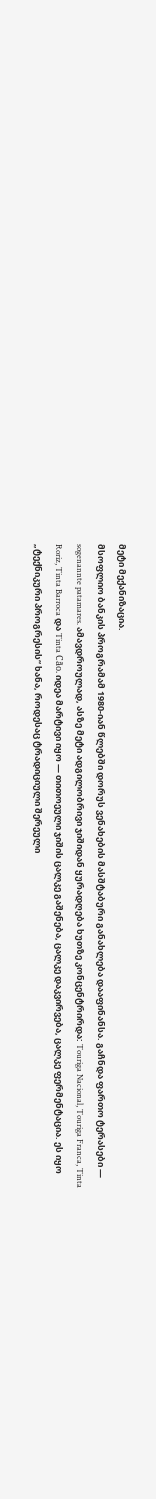მეტი მექანიზაცია.
მსოფლიო ბანკის პროგრამამ 1980-იან წლებში დორუს ვენახების მასშტაბური განახლება დააფინანსა. გაჩნდა ფართო ტერასები — sogenannte patamares. ამავდროულად, ასზე მეტი ადგილობრივი ჯიშიდან ყურადღება ხუთზე კონცენტრირდა: Touriga Nacional, Touriga Franca, Tinta Roriz, Tinta Barroca და Tinta Cão. იდეა მარტივი იყო — თითოეული ჯიშის ცალკე გაშენება, ცალკე დაკვირვება, ცალკე ფერმენტაცია. ეს იყო „ტექნიკური პროგრესის“ ხანა, როდესაც ტრადიციული შერეული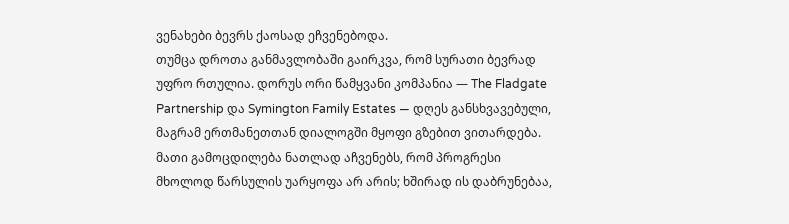ვენახები ბევრს ქაოსად ეჩვენებოდა.
თუმცა დროთა განმავლობაში გაირკვა, რომ სურათი ბევრად უფრო რთულია. დორუს ორი წამყვანი კომპანია — The Fladgate Partnership და Symington Family Estates — დღეს განსხვავებული, მაგრამ ერთმანეთთან დიალოგში მყოფი გზებით ვითარდება. მათი გამოცდილება ნათლად აჩვენებს, რომ პროგრესი მხოლოდ წარსულის უარყოფა არ არის; ხშირად ის დაბრუნებაა,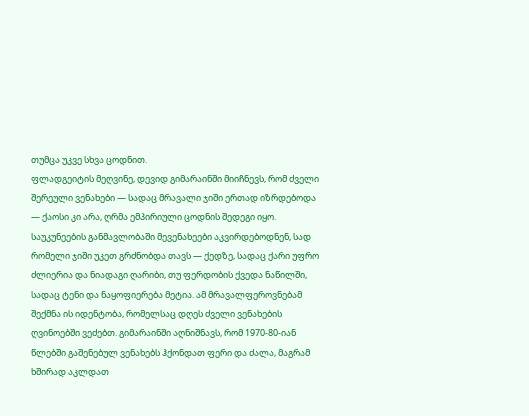თუმცა უკვე სხვა ცოდნით.
ფლადგეიტის მეღვინე, დევიდ გიმარაინში მიიჩნევს, რომ ძველი შერეული ვენახები — სადაც მრავალი ჯიში ერთად იზრდებოდა — ქაოსი კი არა, ღრმა ემპირიული ცოდნის შედეგი იყო. საუკუნეების განმავლობაში მევენახეები აკვირდებოდნენ, სად რომელი ჯიში უკეთ გრძნობდა თავს — ქედზე, სადაც ქარი უფრო ძლიერია და ნიადაგი ღარიბი, თუ ფერდობის ქვედა ნაწილში, სადაც ტენი და ნაყოფიერება მეტია. ამ მრავალფეროვნებამ შექმნა ის იდენტობა, რომელსაც დღეს ძველი ვენახების ღვინოებში ვეძებთ. გიმარაინში აღნიშნავს, რომ 1970-80-იან წლებში გაშენებულ ვენახებს ჰქონდათ ფერი და ძალა, მაგრამ ხშირად აკლდათ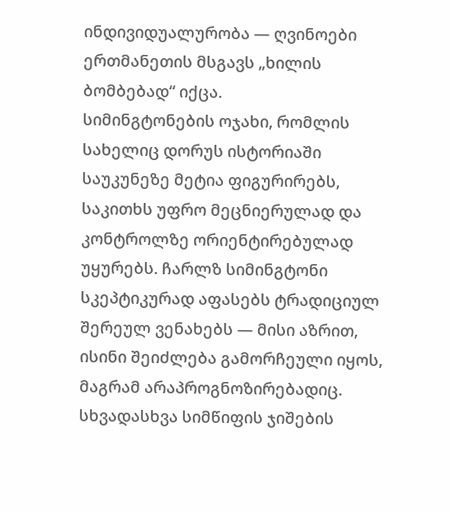ინდივიდუალურობა — ღვინოები ერთმანეთის მსგავს „ხილის ბომბებად“ იქცა.
სიმინგტონების ოჯახი, რომლის სახელიც დორუს ისტორიაში საუკუნეზე მეტია ფიგურირებს, საკითხს უფრო მეცნიერულად და კონტროლზე ორიენტირებულად უყურებს. ჩარლზ სიმინგტონი სკეპტიკურად აფასებს ტრადიციულ შერეულ ვენახებს — მისი აზრით, ისინი შეიძლება გამორჩეული იყოს, მაგრამ არაპროგნოზირებადიც. სხვადასხვა სიმწიფის ჯიშების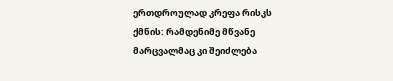ერთდროულად კრეფა რისკს ქმნის: რამდენიმე მწვანე მარცვალმაც კი შეიძლება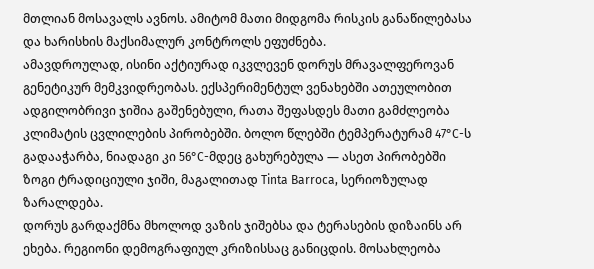მთლიან მოსავალს ავნოს. ამიტომ მათი მიდგომა რისკის განაწილებასა და ხარისხის მაქსიმალურ კონტროლს ეფუძნება.
ამავდროულად, ისინი აქტიურად იკვლევენ დორუს მრავალფეროვან გენეტიკურ მემკვიდრეობას. ექსპერიმენტულ ვენახებში ათეულობით ადგილობრივი ჯიშია გაშენებული, რათა შეფასდეს მათი გამძლეობა კლიმატის ცვლილების პირობებში. ბოლო წლებში ტემპერატურამ 47°C-ს გადააჭარბა, ნიადაგი კი 56°C-მდეც გახურებულა — ასეთ პირობებში ზოგი ტრადიციული ჯიში, მაგალითად Tinta Barroca, სერიოზულად ზარალდება.
დორუს გარდაქმნა მხოლოდ ვაზის ჯიშებსა და ტერასების დიზაინს არ ეხება. რეგიონი დემოგრაფიულ კრიზისსაც განიცდის. მოსახლეობა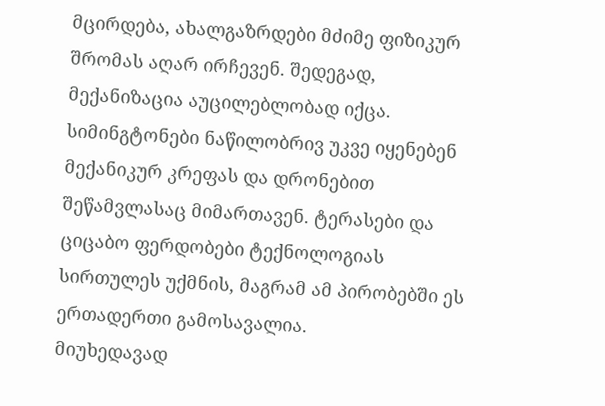მცირდება, ახალგაზრდები მძიმე ფიზიკურ შრომას აღარ ირჩევენ. შედეგად, მექანიზაცია აუცილებლობად იქცა. სიმინგტონები ნაწილობრივ უკვე იყენებენ მექანიკურ კრეფას და დრონებით შეწამვლასაც მიმართავენ. ტერასები და ციცაბო ფერდობები ტექნოლოგიას სირთულეს უქმნის, მაგრამ ამ პირობებში ეს ერთადერთი გამოსავალია.
მიუხედავად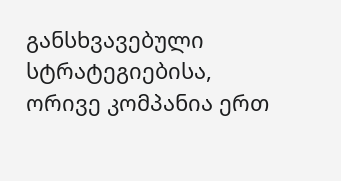განსხვავებული სტრატეგიებისა, ორივე კომპანია ერთ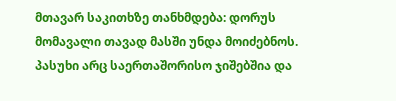მთავარ საკითხზე თანხმდება: დორუს მომავალი თავად მასში უნდა მოიძებნოს. პასუხი არც საერთაშორისო ჯიშებშია და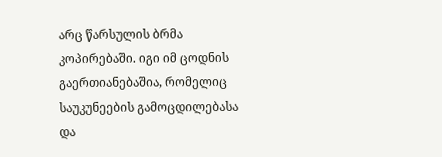არც წარსულის ბრმა კოპირებაში. იგი იმ ცოდნის გაერთიანებაშია, რომელიც საუკუნეების გამოცდილებასა და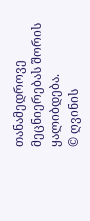თანამედროვე მეცნიერებას შორის ყალიბდება.
© ღვინის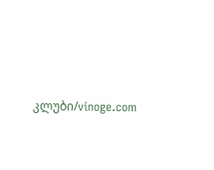კლუბი/vinoge.com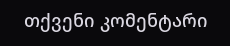თქვენი კომენტარი